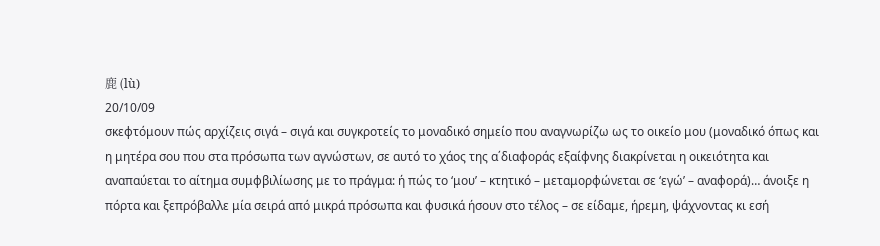鹿 (lù)
20/10/09
σκεφτόμουν πώς αρχίζεις σιγά – σιγά και συγκροτείς το μοναδικό σημείο που αναγνωρίζω ως το οικείο μου (μοναδικό όπως και η μητέρα σου που στα πρόσωπα των αγνώστων, σε αυτό το χάος της α΄διαφοράς εξαίφνης διακρίνεται η οικειότητα και αναπαύεται το αίτημα συμφβιλίωσης με το πράγμα: ή πώς το ‘μου’ – κτητικό – μεταμορφώνεται σε ‘εγώ’ – αναφορά)… άνοιξε η πόρτα και ξεπρόβαλλε μία σειρά από μικρά πρόσωπα και φυσικά ήσουν στο τέλος – σε είδαμε, ήρεμη, ψάχνοντας κι εσή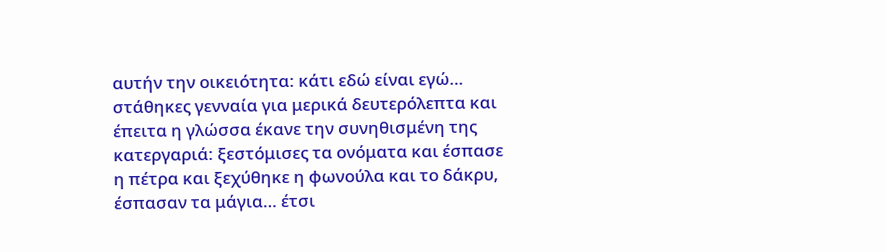αυτήν την οικειότητα: κάτι εδώ είναι εγώ… στάθηκες γενναία για μερικά δευτερόλεπτα και έπειτα η γλώσσα έκανε την συνηθισμένη της κατεργαριά: ξεστόμισες τα ονόματα και έσπασε η πέτρα και ξεχύθηκε η φωνούλα και το δάκρυ, έσπασαν τα μάγια… έτσι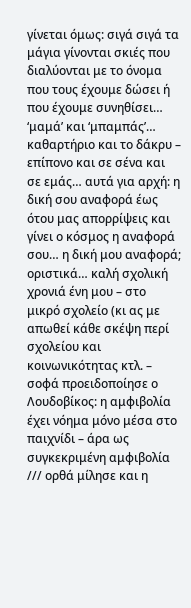γίνεται όμως: σιγά σιγά τα μάγια γίνονται σκιές που διαλύονται με το όνομα που τους έχουμε δώσει ή που έχουμε συνηθίσει… ‘μαμά’ και ‘μπαμπάς’… καθαρτήριο και το δάκρυ – επίπονο και σε σένα και σε εμάς… αυτά για αρχή: η δική σου αναφορά έως ότου μας απορρίψεις και γίνει ο κόσμος η αναφορά σου… η δική μου αναφορά; οριστικά… καλή σχολική χρονιά ένη μου – στο μικρό σχολείο (κι ας με απωθεί κάθε σκέψη περί σχολείου και κοινωνικότητας κτλ. – σοφά προειδοποίησε ο Λουδοβίκος: η αμφιβολία έχει νόημα μόνο μέσα στο παιχνίδι – άρα ως συγκεκριμένη αμφιβολία /// ορθά μίλησε και η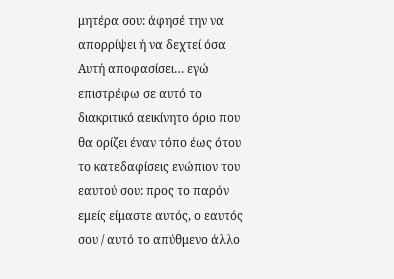μητέρα σου: άφησέ την να απορρίψει ή να δεχτεί όσα Αυτή αποφασίσει… εγώ επιστρέφω σε αυτό το διακριτικό αεικίνητο όριο που θα ορίζει έναν τόπο έως ότου το κατεδαφίσεις ενώπιον του εαυτού σου: προς το παρόν εμείς είμαστε αυτός, ο εαυτός σου / αυτό το απύθμενο άλλο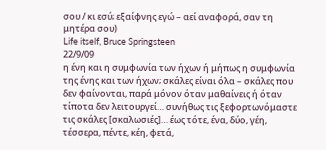σου / κι εσύ; εξαίφνης εγώ – αεί αναφορά, σαν τη μητέρα σου)
Life itself, Bruce Springsteen
22/9/09
η ένη και η συμφωνία των ήχων ή μήπως η συμφωνία της ένης και των ήχων; σκάλες είναι όλα – σκάλες που δεν φαίνονται, παρά μόνον όταν μαθαίνεις ή όταν τίποτα δεν λειτουργεί… συνήθως τις ξεφορτωνόμαστε τις σκάλες [σκαλωσιές]… έως τότε, ένα, δύο, γέη, τέσσερα, πέντε, κέη, φετά,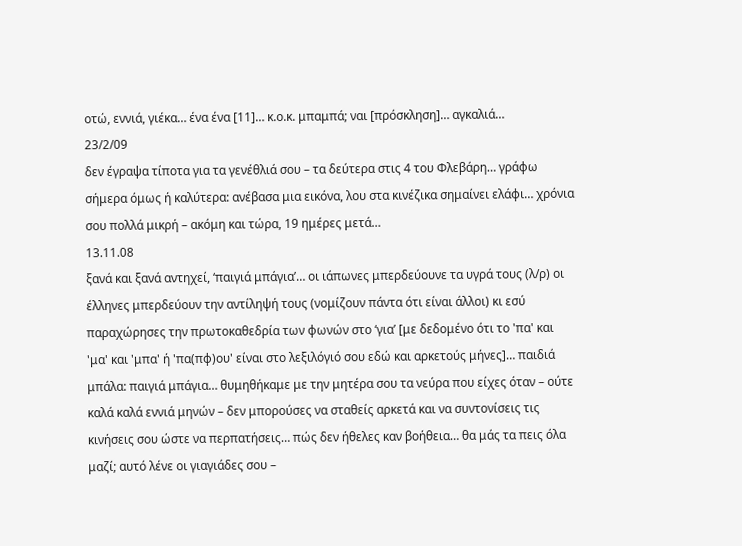οτώ, εννιά, γιέκα… ένα ένα [11]… κ.ο.κ. μπαμπά; ναι [πρόσκληση]… αγκαλιά…
23/2/09
δεν έγραψα τίποτα για τα γενέθλιά σου – τα δεύτερα στις 4 του Φλεβάρη… γράφω σήμερα όμως ή καλύτερα: ανέβασα μια εικόνα, λου στα κινέζικα σημαίνει ελάφι… χρόνια σου πολλά μικρή – ακόμη και τώρα, 19 ημέρες μετά…
13.11.08
ξανά και ξανά αντηχεί, ‘παιγιά μπάγια’… οι ιάπωνες μπερδεύουνε τα υγρά τους (λ/ρ) οι έλληνες μπερδεύουν την αντίληψή τους (νομίζουν πάντα ότι είναι άλλοι) κι εσύ παραχώρησες την πρωτοκαθεδρία των φωνών στο ‘για’ [με δεδομένο ότι το 'πα' και 'μα' και 'μπα' ή 'πα(πφ)ου' είναι στο λεξιλόγιό σου εδώ και αρκετούς μήνες]… παιδιά μπάλα: παιγιά μπάγια… θυμηθήκαμε με την μητέρα σου τα νεύρα που είχες όταν – ούτε καλά καλά εννιά μηνών – δεν μπορούσες να σταθείς αρκετά και να συντονίσεις τις κινήσεις σου ώστε να περπατήσεις… πώς δεν ήθελες καν βοήθεια… θα μάς τα πεις όλα μαζί; αυτό λένε οι γιαγιάδες σου –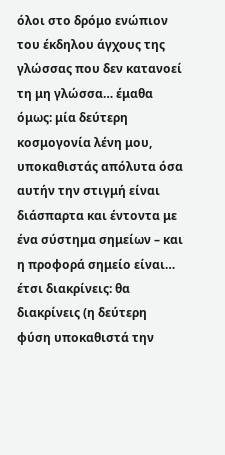όλοι στο δρόμο ενώπιον του έκδηλου άγχους της γλώσσας που δεν κατανοεί τη μη γλώσσα… έμαθα όμως: μία δεύτερη κοσμογονία λένη μου, υποκαθιστάς απόλυτα όσα αυτήν την στιγμή είναι διάσπαρτα και έντοντα με ένα σύστημα σημείων – και η προφορά σημείο είναι… έτσι διακρίνεις: θα διακρίνεις (η δεύτερη φύση υποκαθιστά την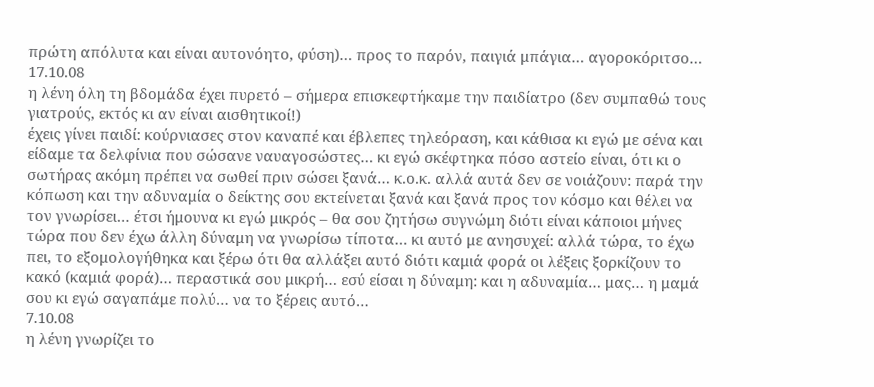πρώτη απόλυτα και είναι αυτονόητο, φύση)… προς το παρόν, παιγιά μπάγια… αγοροκόριτσο…
17.10.08
η λένη όλη τη βδομάδα έχει πυρετό – σήμερα επισκεφτήκαμε την παιδίατρο (δεν συμπαθώ τους γιατρούς, εκτός κι αν είναι αισθητικοί!)
έχεις γίνει παιδί: κούρνιασες στον καναπέ και έβλεπες τηλεόραση, και κάθισα κι εγώ με σένα και είδαμε τα δελφίνια που σώσανε ναυαγοσώστες… κι εγώ σκέφτηκα πόσο αστείο είναι, ότι κι ο σωτήρας ακόμη πρέπει να σωθεί πριν σώσει ξανά… κ.ο.κ. αλλά αυτά δεν σε νοιάζουν: παρά την κόπωση και την αδυναμία ο δείκτης σου εκτείνεται ξανά και ξανά προς τον κόσμο και θέλει να τον γνωρίσει… έτσι ήμουνα κι εγώ μικρός – θα σου ζητήσω συγνώμη διότι είναι κάποιοι μήνες τώρα που δεν έχω άλλη δύναμη να γνωρίσω τίποτα… κι αυτό με ανησυχεί: αλλά τώρα, το έχω πει, το εξομολογήθηκα και ξέρω ότι θα αλλάξει αυτό διότι καμιά φορά οι λέξεις ξορκίζουν το κακό (καμιά φορά)… περαστικά σου μικρή… εσύ είσαι η δύναμη: και η αδυναμία… μας… η μαμά σου κι εγώ σαγαπάμε πολύ… να το ξέρεις αυτό…
7.10.08
η λένη γνωρίζει το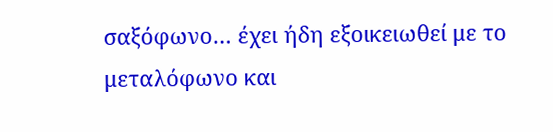σαξόφωνο… έχει ήδη εξοικειωθεί με το μεταλόφωνο και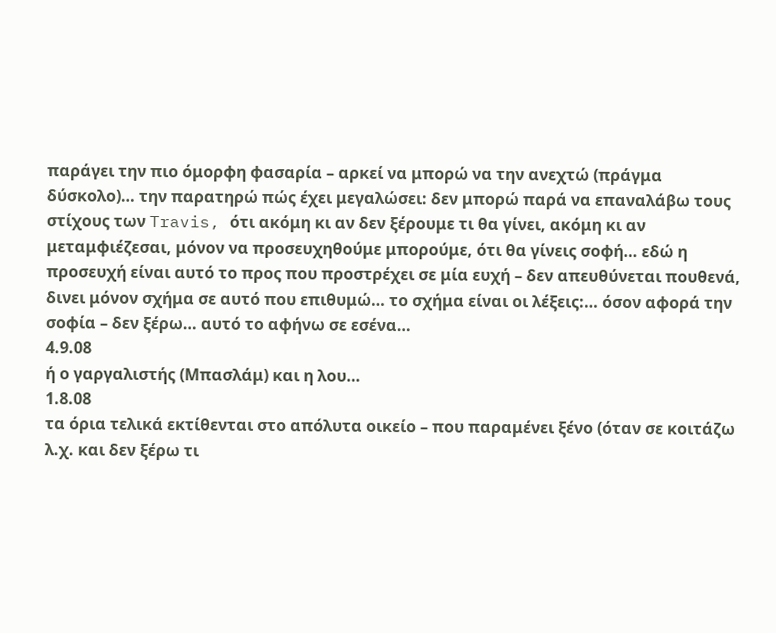παράγει την πιο όμορφη φασαρία – αρκεί να μπορώ να την ανεχτώ (πράγμα δύσκολο)… την παρατηρώ πώς έχει μεγαλώσει: δεν μπορώ παρά να επαναλάβω τους στίχους των Travis, ότι ακόμη κι αν δεν ξέρουμε τι θα γίνει, ακόμη κι αν μεταμφιέζεσαι, μόνον να προσευχηθούμε μπορούμε, ότι θα γίνεις σοφή… εδώ η προσευχή είναι αυτό το προς που προστρέχει σε μία ευχή – δεν απευθύνεται πουθενά, δινει μόνον σχήμα σε αυτό που επιθυμώ… το σχήμα είναι οι λέξεις:… όσον αφορά την σοφία – δεν ξέρω… αυτό το αφήνω σε εσένα…
4.9.08
ή ο γαργαλιστής (Μπασλάμ) και η λου…
1.8.08
τα όρια τελικά εκτίθενται στο απόλυτα οικείο – που παραμένει ξένο (όταν σε κοιτάζω λ.χ. και δεν ξέρω τι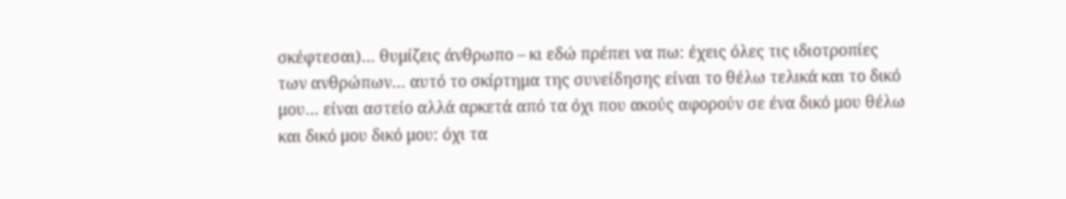σκέφτεσαι)… θυμίζεις άνθρωπο – κι εδώ πρέπει να πω: έχεις όλες τις ιδιοτροπίες των ανθρώπων… αυτό το σκίρτημα της συνείδησης είναι το θέλω τελικά και το δικό μου… είναι αστείο αλλά αρκετά από τα όχι που ακούς αφορούν σε ένα δικό μου θέλω και δικό μου δικό μου: όχι τα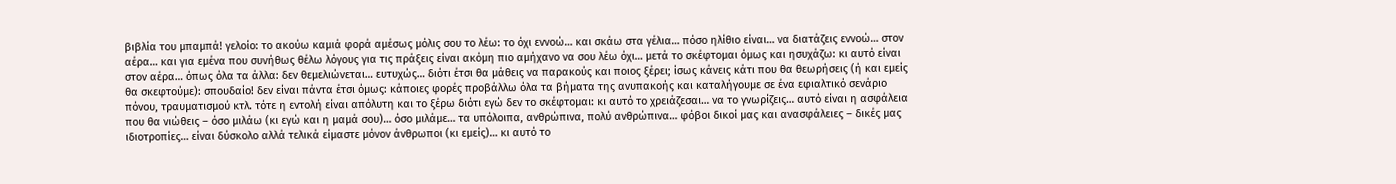βιβλία του μπαμπά! γελοίο: το ακούω καμιά φορά αμέσως μόλις σου το λέω: το όχι εννοώ… και σκάω στα γέλια… πόσο ηλίθιο είναι… να διατάζεις εννοώ… στον αέρα… και για εμένα που συνήθως θέλω λόγους για τις πράξεις είναι ακόμη πιο αμήχανο να σου λέω όχι… μετά το σκέφτομαι όμως και ησυχάζω: κι αυτό είναι στον αέρα… όπως όλα τα άλλα: δεν θεμελιώνεται… ευτυχώς… διότι έτσι θα μάθεις να παρακούς και ποιος ξέρει; ίσως κάνεις κάτι που θα θεωρήσεις (ή και εμείς θα σκεφτούμε): σπουδαίο! δεν είναι πάντα έτσι όμως: κάποιες φορές προβάλλω όλα τα βήματα της ανυπακοής και καταλήγουμε σε ένα εφιαλτικό σενάριο πόνου, τραυματισμού κτλ. τότε η εντολή είναι απόλυτη και το ξέρω διότι εγώ δεν το σκέφτομαι: κι αυτό το χρειάζεσαι… να το γνωρίζεις… αυτό είναι η ασφάλεια που θα νιώθεις – όσο μιλάω (κι εγώ και η μαμά σου)… όσο μιλάμε… τα υπόλοιπα, ανθρώπινα, πολύ ανθρώπινα… φόβοι δικοί μας και ανασφάλειες – δικές μας ιδιοτροπίες… είναι δύσκολο αλλά τελικά είμαστε μόνον άνθρωποι (κι εμείς)… κι αυτό το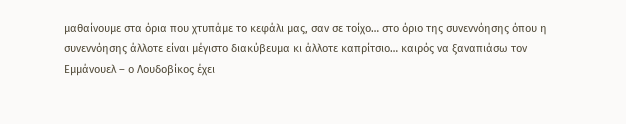μαθαίνουμε στα όρια που χτυπάμε το κεφάλι μας, σαν σε τοίχο… στο όριο της συνεννόησης όπου η συνεννόησης άλλοτε είναι μέγιστο διακύβευμα κι άλλοτε καπρίτσιο… καιρός να ξαναπιάσω τον Εμμάνουελ – ο Λουδοβίκος έχει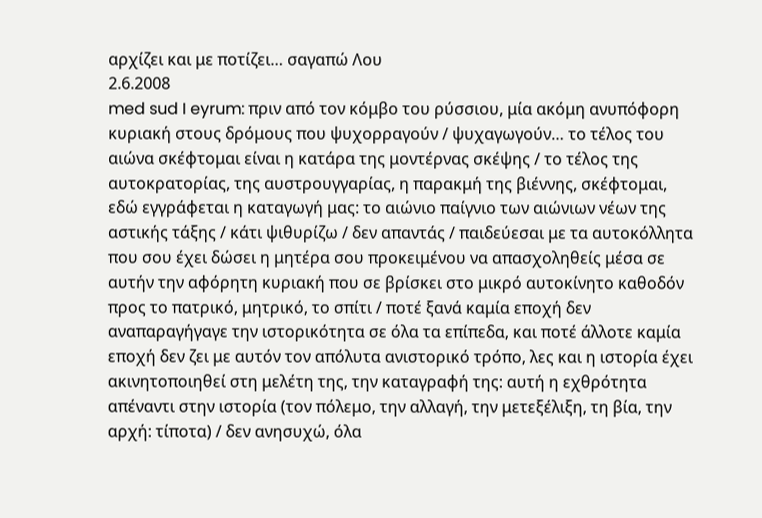αρχίζει και με ποτίζει… σαγαπώ Λου
2.6.2008
med sud I eyrum: πριν από τον κόμβο του ρύσσιου, μία ακόμη ανυπόφορη κυριακή στους δρόμους που ψυχορραγούν / ψυχαγωγούν… το τέλος του αιώνα σκέφτομαι είναι η κατάρα της μοντέρνας σκέψης / το τέλος της αυτοκρατορίας, της αυστρουγγαρίας, η παρακμή της βιέννης, σκέφτομαι, εδώ εγγράφεται η καταγωγή μας: το αιώνιο παίγνιο των αιώνιων νέων της αστικής τάξης / κάτι ψιθυρίζω / δεν απαντάς / παιδεύεσαι με τα αυτοκόλλητα που σου έχει δώσει η μητέρα σου προκειμένου να απασχοληθείς μέσα σε αυτήν την αφόρητη κυριακή που σε βρίσκει στο μικρό αυτοκίνητο καθοδόν προς το πατρικό, μητρικό, το σπίτι / ποτέ ξανά καμία εποχή δεν αναπαραγήγαγε την ιστορικότητα σε όλα τα επίπεδα, και ποτέ άλλοτε καμία εποχή δεν ζει με αυτόν τον απόλυτα ανιστορικό τρόπο, λες και η ιστορία έχει ακινητοποιηθεί στη μελέτη της, την καταγραφή της: αυτή η εχθρότητα απέναντι στην ιστορία (τον πόλεμο, την αλλαγή, την μετεξέλιξη, τη βία, την αρχή: τίποτα) / δεν ανησυχώ, όλα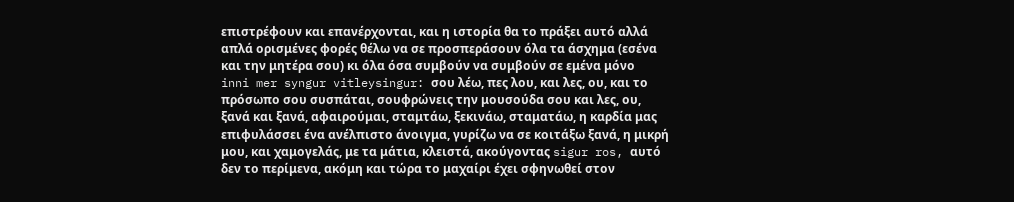επιστρέφουν και επανέρχονται, και η ιστορία θα το πράξει αυτό αλλά απλά ορισμένες φορές θέλω να σε προσπεράσουν όλα τα άσχημα (εσένα και την μητέρα σου) κι όλα όσα συμβούν να συμβούν σε εμένα μόνο
inni mer syngur vitleysingur: σου λέω, πες λου, και λες, ου, και το πρόσωπο σου συσπάται, σουφρώνεις την μουσούδα σου και λες, ου, ξανά και ξανά, αφαιρούμαι, σταμτάω, ξεκινάω, σταματάω, η καρδία μας επιφυλάσσει ένα ανέλπιστο άνοιγμα, γυρίζω να σε κοιτάξω ξανά, η μικρή μου, και χαμογελάς, με τα μάτια, κλειστά, ακούγοντας sigur ros, αυτό δεν το περίμενα, ακόμη και τώρα το μαχαίρι έχει σφηνωθεί στον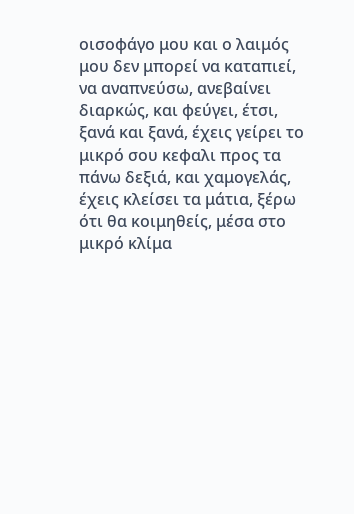οισοφάγο μου και ο λαιμός μου δεν μπορεί να καταπιεί, να αναπνεύσω, ανεβαίνει διαρκώς, και φεύγει, έτσι, ξανά και ξανά, έχεις γείρει το μικρό σου κεφαλι προς τα πάνω δεξιά, και χαμογελάς, έχεις κλείσει τα μάτια, ξέρω ότι θα κοιμηθείς, μέσα στο μικρό κλίμα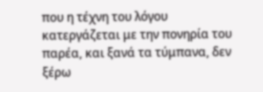που η τέχνη του λόγου κατεργάζεται με την πονηρία του παρέα, και ξανά τα τύμπανα, δεν ξέρω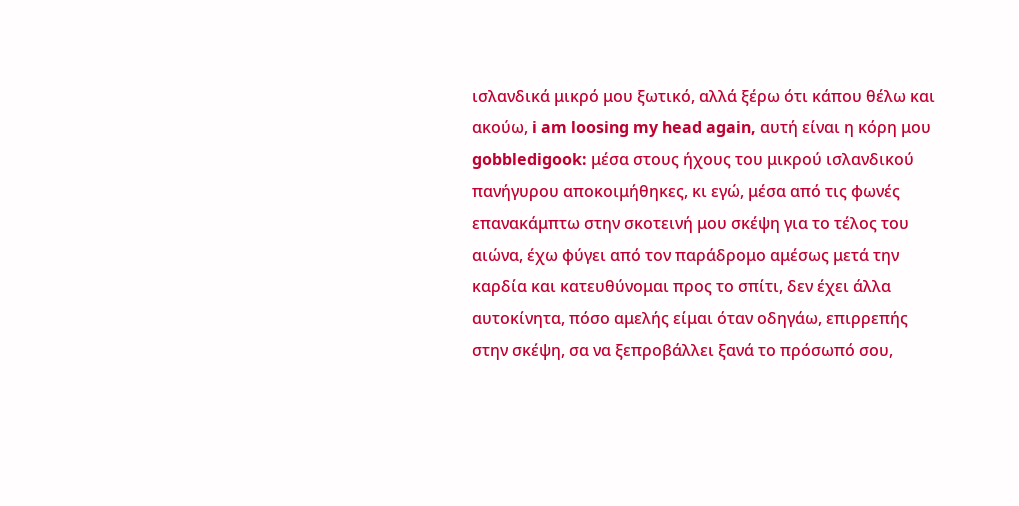ισλανδικά μικρό μου ξωτικό, αλλά ξέρω ότι κάπου θέλω και ακούω, i am loosing my head again, αυτή είναι η κόρη μου
gobbledigook: μέσα στους ήχους του μικρού ισλανδικού πανήγυρου αποκοιμήθηκες, κι εγώ, μέσα από τις φωνές επανακάμπτω στην σκοτεινή μου σκέψη για το τέλος του αιώνα, έχω φύγει από τον παράδρομο αμέσως μετά την καρδία και κατευθύνομαι προς το σπίτι, δεν έχει άλλα αυτοκίνητα, πόσο αμελής είμαι όταν οδηγάω, επιρρεπής στην σκέψη, σα να ξεπροβάλλει ξανά το πρόσωπό σου,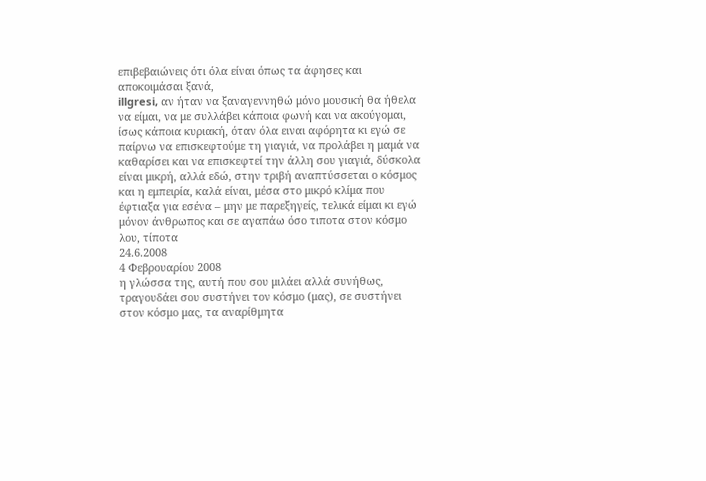επιβεβαιώνεις ότι όλα είναι όπως τα άφησες και αποκοιμάσαι ξανά,
illgresi, αν ήταν να ξαναγεννηθώ μόνο μουσική θα ήθελα να είμαι, να με συλλάβει κάποια φωνή και να ακούγομαι, ίσως κάποια κυριακή, όταν όλα ειναι αφόρητα κι εγώ σε παίρνω να επισκεφτούμε τη γιαγιά, να προλάβει η μαμά να καθαρίσει και να επισκεφτεί την άλλη σου γιαγιά, δύσκολα είναι μικρή, αλλά εδώ, στην τριβή αναπτύσσεται ο κόσμος και η εμπειρία, καλά είναι, μέσα στο μικρό κλίμα που έφτιαξα για εσένα – μην με παρεξηγείς, τελικά είμαι κι εγώ μόνον άνθρωπος και σε αγαπάω όσο τιποτα στον κόσμο λου, τίποτα
24.6.2008
4 Φεβρουαρίου 2008
η γλώσσα της, αυτή που σου μιλάει αλλά συνήθως, τραγουδάει σου συστήνει τον κόσμο (μας), σε συστήνει στον κόσμο μας, τα αναρίθμητα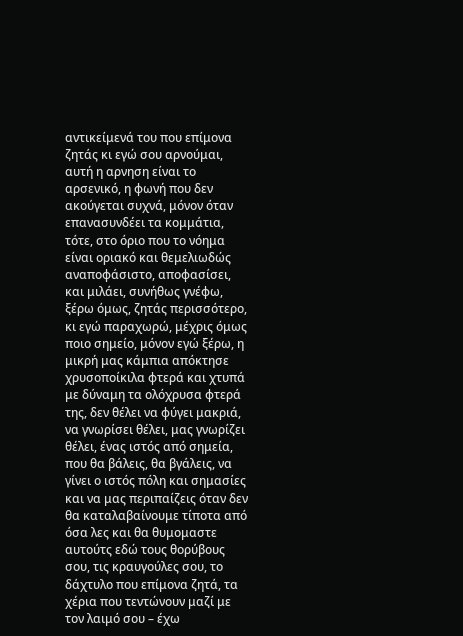αντικείμενά του που επίμονα ζητάς κι εγώ σου αρνούμαι, αυτή η αρνηση είναι το αρσενικό, η φωνή που δεν ακούγεται συχνά, μόνον όταν επανασυνδέει τα κομμάτια, τότε, στο όριο που το νόημα είναι οριακό και θεμελιωδώς αναποφάσιστο, αποφασίσει, και μιλάει, συνήθως γνέφω, ξέρω όμως, ζητάς περισσότερο, κι εγώ παραχωρώ, μέχρις όμως ποιο σημείο, μόνον εγώ ξέρω, η μικρή μας κάμπια απόκτησε χρυσοποίκιλα φτερά και χτυπά με δύναμη τα ολόχρυσα φτερά της, δεν θέλει να φύγει μακριά, να γνωρίσει θέλει, μας γνωρίζει θέλει, ένας ιστός από σημεία, που θα βάλεις, θα βγάλεις, να γίνει ο ιστός πόλη και σημασίες και να μας περιπαίζεις όταν δεν θα καταλαβαίνουμε τίποτα από όσα λες και θα θυμομαστε αυτούτς εδώ τους θορύβους σου, τις κραυγούλες σου, το δάχτυλο που επίμονα ζητά, τα χέρια που τεντώνουν μαζί με τον λαιμό σου – έχω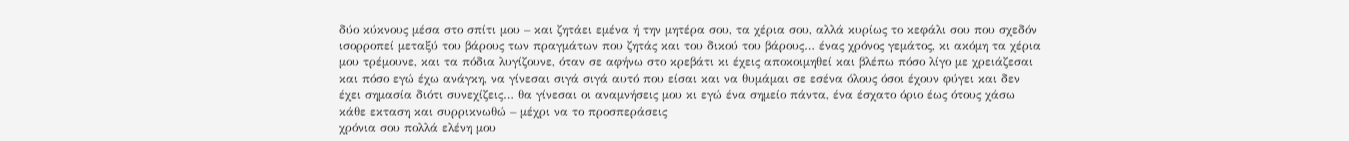δύο κύκνους μέσα στο σπίτι μου – και ζητάει εμένα ή την μητέρα σου, τα χέρια σου, αλλά κυρίως το κεφάλι σου που σχεδόν ισορροπεί μεταξύ του βάρους των πραγμάτων που ζητάς και του δικού του βάρους… ένας χρόνος γεμάτος, κι ακόμη τα χέρια μου τρέμουνε, και τα πόδια λυγίζουνε, όταν σε αφήνω στο κρεβάτι κι έχεις αποκοιμηθεί και βλέπω πόσο λίγο με χρειάζεσαι και πόσο εγώ έχω ανάγκη, να γίνεσαι σιγά σιγά αυτό που είσαι και να θυμάμαι σε εσένα όλους όσοι έχουν φύγει και δεν έχει σημασία διότι συνεχίζεις… θα γίνεσαι οι αναμνήσεις μου κι εγώ ένα σημείο πάντα, ένα έσχατο όριο έως ότους χάσω κάθε εκταση και συρρικνωθώ – μέχρι να το προσπεράσεις
χρόνια σου πολλά ελένη μου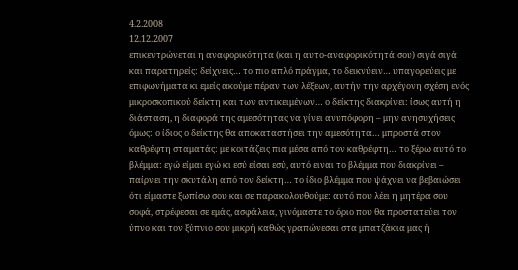4.2.2008
12.12.2007
επικεντρώνεται η αναφορικότητα (και η αυτο-αναφορικότητά σου) σιγά σιγά και παρατηρείς: δείχνεις… το πιο απλό πράγμα, το δεικνύειν… υπαγορεύεις με επιφωνήματα κι εμείς ακούμε πέραν των λέξεων, αυτήν την αρχέγονη σχέση ενός μικροσκοπικού δείκτη και των αντικειμένων… ο δείκτης διακρίνει: ίσως αυτή η διάσταση, η διαφορά της αμεσότητας να γίνει ανυπόφορη – μην ανησυχήσεις όμως: ο ίδιος ο δείκτης θα αποκαταστήσει την αμεσότητα… μπροστά στον καθρέφτη σταματάς: με κοιτάζεις πια μέσα από τον καθρέφτη… το ξέρω αυτό το βλέμμα: εγώ είμαι εγώ κι εσύ είσαι εσύ, αυτό ειναι το βλέμμα που διακρίνει – παίρνει την σκυτάλη από τον δείκτη… το ίδιο βλέμμα που ψάχνει να βεβαιώσει ότι είμαστε ξωπίσω σου και σε παρακολουθούμε: αυτό που λέει η μητέρα σου σοφά, στρέφεσαι σε εμάς, ασφάλεια, γινόμαστε το όριο που θα προστατεύει τον ύπνο και τον ξύπνιο σου μικρή καθώς γραπώνεσαι στα μπατζάκια μας ή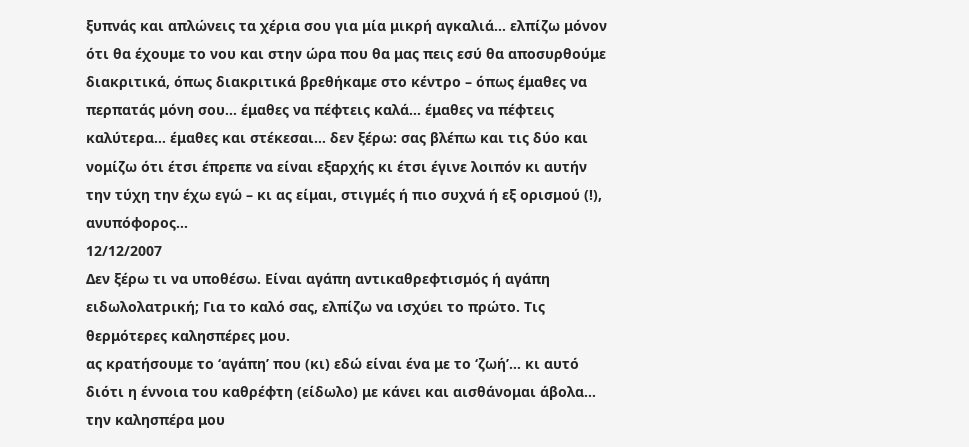ξυπνάς και απλώνεις τα χέρια σου για μία μικρή αγκαλιά… ελπίζω μόνον ότι θα έχουμε το νου και στην ώρα που θα μας πεις εσύ θα αποσυρθούμε διακριτικά, όπως διακριτικά βρεθήκαμε στο κέντρο – όπως έμαθες να περπατάς μόνη σου… έμαθες να πέφτεις καλά… έμαθες να πέφτεις καλύτερα… έμαθες και στέκεσαι… δεν ξέρω: σας βλέπω και τις δύο και νομίζω ότι έτσι έπρεπε να είναι εξαρχής κι έτσι έγινε λοιπόν κι αυτήν την τύχη την έχω εγώ – κι ας είμαι, στιγμές ή πιο συχνά ή εξ ορισμού (!), ανυπόφορος…
12/12/2007
Δεν ξέρω τι να υποθέσω. Είναι αγάπη αντικαθρεφτισμός ή αγάπη ειδωλολατρική; Για το καλό σας, ελπίζω να ισχύει το πρώτο. Τις θερμότερες καλησπέρες μου.
ας κρατήσουμε το ‘αγάπη’ που (κι) εδώ είναι ένα με το ‘ζωή’… κι αυτό διότι η έννοια του καθρέφτη (είδωλο) με κάνει και αισθάνομαι άβολα…
την καλησπέρα μου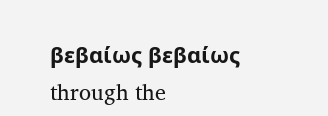βεβαίως βεβαίως
through the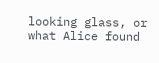looking glass, or what Alice found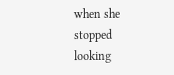when she stopped looking